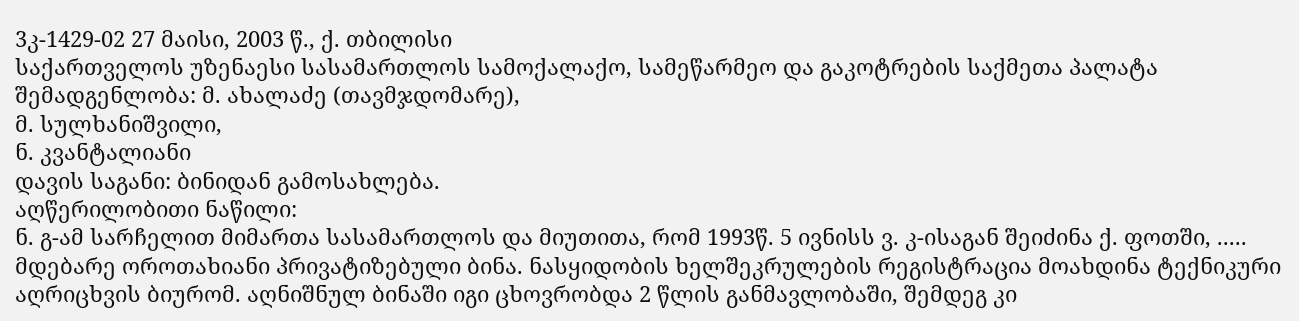3კ-1429-02 27 მაისი, 2003 წ., ქ. თბილისი
საქართველოს უზენაესი სასამართლოს სამოქალაქო, სამეწარმეო და გაკოტრების საქმეთა პალატა
შემადგენლობა: მ. ახალაძე (თავმჯდომარე),
მ. სულხანიშვილი,
ნ. კვანტალიანი
დავის საგანი: ბინიდან გამოსახლება.
აღწერილობითი ნაწილი:
ნ. გ-ამ სარჩელით მიმართა სასამართლოს და მიუთითა, რომ 1993წ. 5 ივნისს ვ. კ-ისაგან შეიძინა ქ. ფოთში, ..... მდებარე ოროთახიანი პრივატიზებული ბინა. ნასყიდობის ხელშეკრულების რეგისტრაცია მოახდინა ტექნიკური აღრიცხვის ბიურომ. აღნიშნულ ბინაში იგი ცხოვრობდა 2 წლის განმავლობაში, შემდეგ კი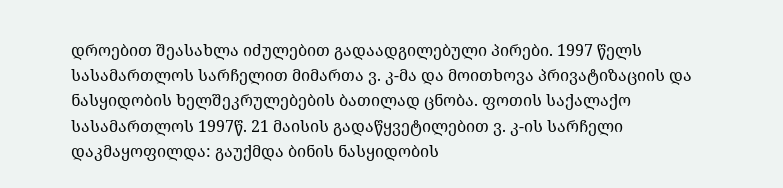დროებით შეასახლა იძულებით გადაადგილებული პირები. 1997 წელს სასამართლოს სარჩელით მიმართა ვ. კ-მა და მოითხოვა პრივატიზაციის და ნასყიდობის ხელშეკრულებების ბათილად ცნობა. ფოთის საქალაქო სასამართლოს 1997წ. 21 მაისის გადაწყვეტილებით ვ. კ-ის სარჩელი დაკმაყოფილდა: გაუქმდა ბინის ნასყიდობის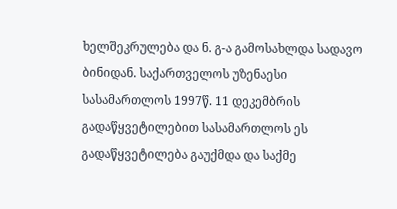ხელშეკრულება და ნ. გ-ა გამოსახლდა სადავო ბინიდან. საქართველოს უზენაესი სასამართლოს 1997წ. 11 დეკემბრის გადაწყვეტილებით სასამართლოს ეს გადაწყვეტილება გაუქმდა და საქმე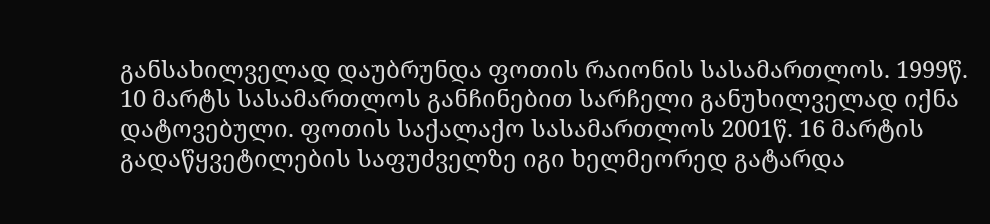განსახილველად დაუბრუნდა ფოთის რაიონის სასამართლოს. 1999წ. 10 მარტს სასამართლოს განჩინებით სარჩელი განუხილველად იქნა დატოვებული. ფოთის საქალაქო სასამართლოს 2001წ. 16 მარტის გადაწყვეტილების საფუძველზე იგი ხელმეორედ გატარდა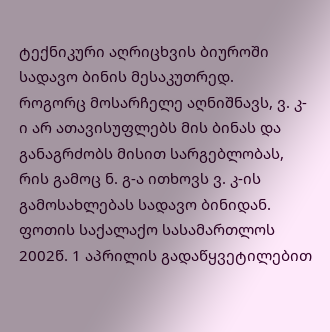ტექნიკური აღრიცხვის ბიუროში სადავო ბინის მესაკუთრედ.
როგორც მოსარჩელე აღნიშნავს, ვ. კ-ი არ ათავისუფლებს მის ბინას და განაგრძობს მისით სარგებლობას, რის გამოც ნ. გ-ა ითხოვს ვ. კ-ის გამოსახლებას სადავო ბინიდან.
ფოთის საქალაქო სასამართლოს 2002წ. 1 აპრილის გადაწყვეტილებით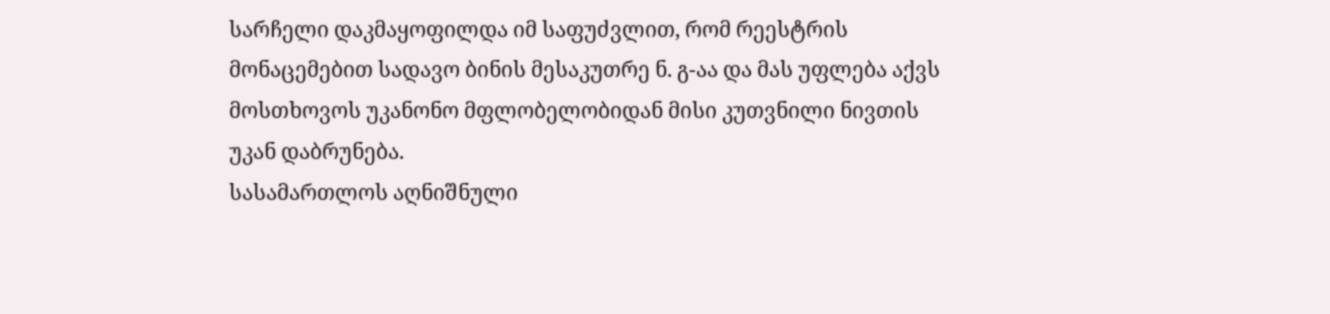სარჩელი დაკმაყოფილდა იმ საფუძვლით, რომ რეესტრის მონაცემებით სადავო ბინის მესაკუთრე ნ. გ-აა და მას უფლება აქვს მოსთხოვოს უკანონო მფლობელობიდან მისი კუთვნილი ნივთის უკან დაბრუნება.
სასამართლოს აღნიშნული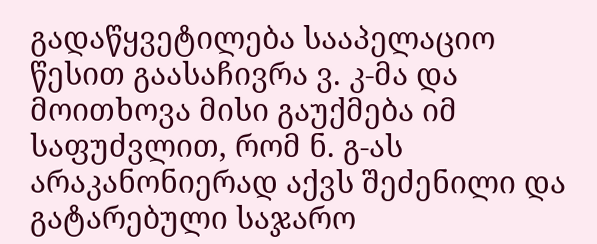გადაწყვეტილება სააპელაციო წესით გაასაჩივრა ვ. კ-მა და მოითხოვა მისი გაუქმება იმ საფუძვლით, რომ ნ. გ-ას არაკანონიერად აქვს შეძენილი და გატარებული საჯარო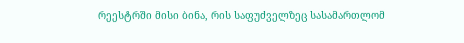რეესტრში მისი ბინა, რის საფუძველზეც სასამართლომ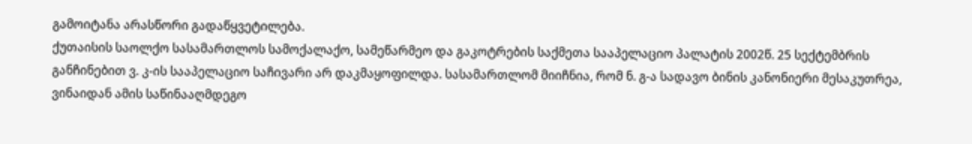გამოიტანა არასწორი გადაწყვეტილება.
ქუთაისის საოლქო სასამართლოს სამოქალაქო, სამეწარმეო და გაკოტრების საქმეთა სააპელაციო პალატის 2002წ. 25 სექტემბრის განჩინებით ვ. კ-ის სააპელაციო საჩივარი არ დაკმაყოფილდა. სასამართლომ მიიჩნია, რომ ნ. გ-ა სადავო ბინის კანონიერი მესაკუთრეა, ვინაიდან ამის საწინააღმდეგო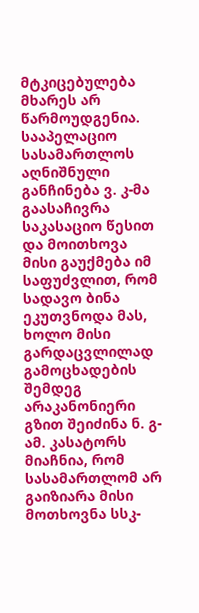მტკიცებულება მხარეს არ წარმოუდგენია.
სააპელაციო სასამართლოს აღნიშნული განჩინება ვ. კ-მა გაასაჩივრა საკასაციო წესით და მოითხოვა მისი გაუქმება იმ საფუძვლით, რომ სადავო ბინა ეკუთვნოდა მას, ხოლო მისი გარდაცვლილად გამოცხადების შემდეგ არაკანონიერი გზით შეიძინა ნ. გ-ამ. კასატორს მიაჩნია, რომ სასამართლომ არ გაიზიარა მისი მოთხოვნა სსკ-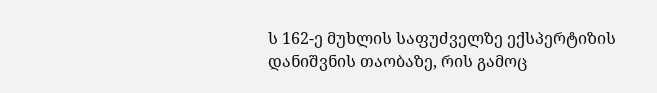ს 162-ე მუხლის საფუძველზე ექსპერტიზის დანიშვნის თაობაზე, რის გამოც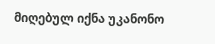მიღებულ იქნა უკანონო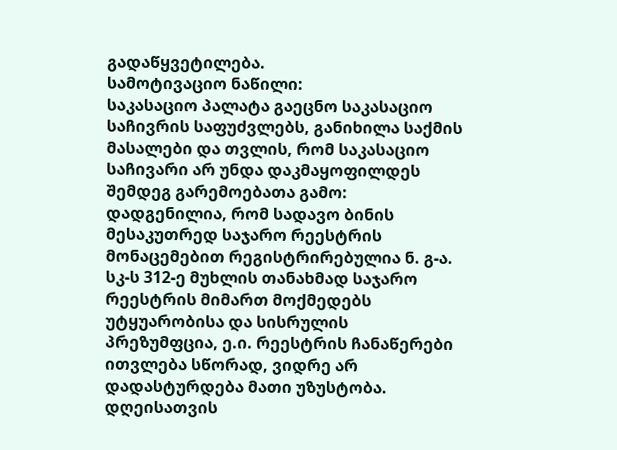გადაწყვეტილება.
სამოტივაციო ნაწილი:
საკასაციო პალატა გაეცნო საკასაციო საჩივრის საფუძვლებს, განიხილა საქმის მასალები და თვლის, რომ საკასაციო საჩივარი არ უნდა დაკმაყოფილდეს შემდეგ გარემოებათა გამო:
დადგენილია, რომ სადავო ბინის მესაკუთრედ საჯარო რეესტრის მონაცემებით რეგისტრირებულია ნ. გ-ა. სკ-ს 312-ე მუხლის თანახმად საჯარო რეესტრის მიმართ მოქმედებს უტყუარობისა და სისრულის პრეზუმფცია, ე.ი. რეესტრის ჩანაწერები ითვლება სწორად, ვიდრე არ დადასტურდება მათი უზუსტობა. დღეისათვის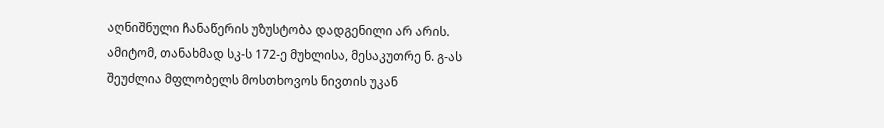აღნიშნული ჩანაწერის უზუსტობა დადგენილი არ არის. ამიტომ, თანახმად სკ-ს 172-ე მუხლისა, მესაკუთრე ნ. გ-ას შეუძლია მფლობელს მოსთხოვოს ნივთის უკან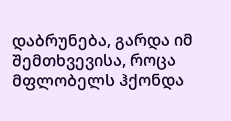დაბრუნება, გარდა იმ შემთხვევისა, როცა მფლობელს ჰქონდა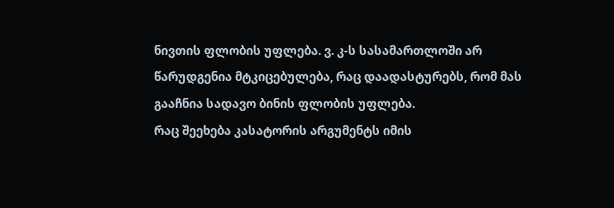ნივთის ფლობის უფლება. ვ. კ-ს სასამართლოში არ წარუდგენია მტკიცებულება, რაც დაადასტურებს, რომ მას გააჩნია სადავო ბინის ფლობის უფლება.
რაც შეეხება კასატორის არგუმენტს იმის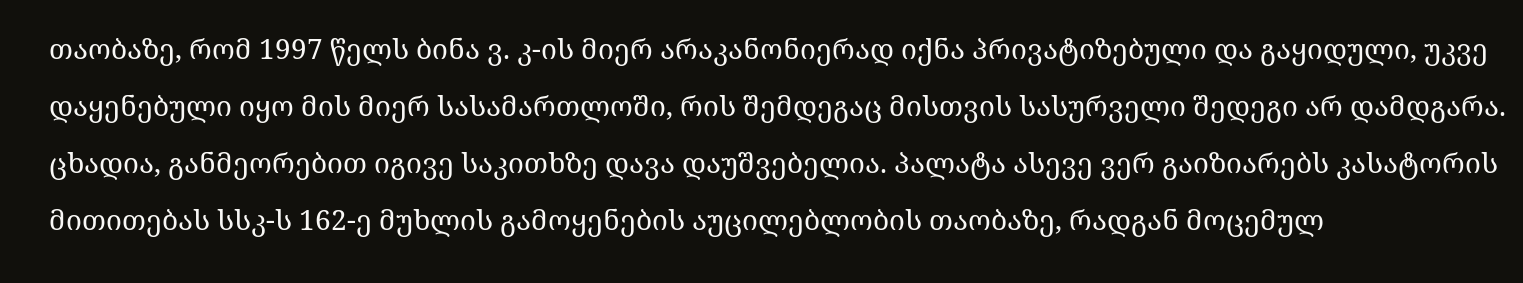თაობაზე, რომ 1997 წელს ბინა ვ. კ-ის მიერ არაკანონიერად იქნა პრივატიზებული და გაყიდული, უკვე დაყენებული იყო მის მიერ სასამართლოში, რის შემდეგაც მისთვის სასურველი შედეგი არ დამდგარა. ცხადია, განმეორებით იგივე საკითხზე დავა დაუშვებელია. პალატა ასევე ვერ გაიზიარებს კასატორის მითითებას სსკ-ს 162-ე მუხლის გამოყენების აუცილებლობის თაობაზე, რადგან მოცემულ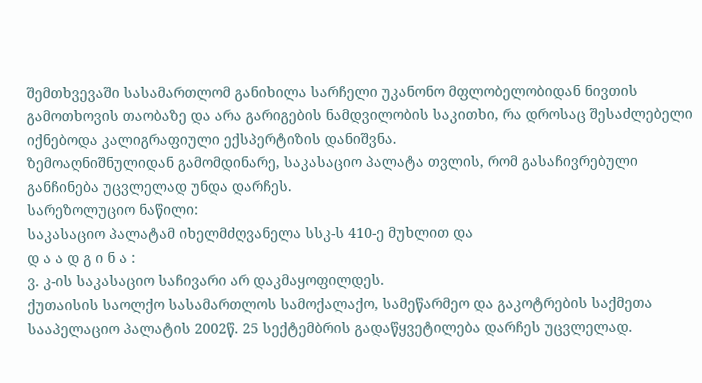შემთხვევაში სასამართლომ განიხილა სარჩელი უკანონო მფლობელობიდან ნივთის გამოთხოვის თაობაზე და არა გარიგების ნამდვილობის საკითხი, რა დროსაც შესაძლებელი იქნებოდა კალიგრაფიული ექსპერტიზის დანიშვნა.
ზემოაღნიშნულიდან გამომდინარე, საკასაციო პალატა თვლის, რომ გასაჩივრებული განჩინება უცვლელად უნდა დარჩეს.
სარეზოლუციო ნაწილი:
საკასაციო პალატამ იხელმძღვანელა სსკ-ს 410-ე მუხლით და
დ ა ა დ გ ი ნ ა :
ვ. კ-ის საკასაციო საჩივარი არ დაკმაყოფილდეს.
ქუთაისის საოლქო სასამართლოს სამოქალაქო, სამეწარმეო და გაკოტრების საქმეთა სააპელაციო პალატის 2002წ. 25 სექტემბრის გადაწყვეტილება დარჩეს უცვლელად.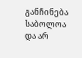განჩინება საბოლოა და არ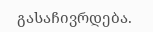გასაჩივრდება.